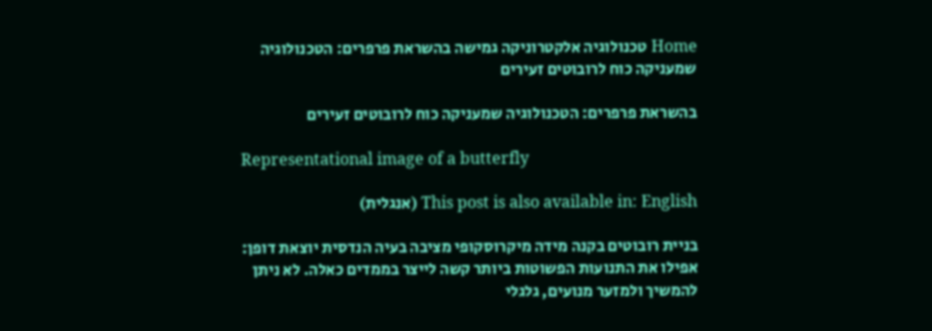Home טכנולוגיה אלקטרוניקה גמישה בהשראת פרפרים: הטכנולוגיה שמעניקה כוח לרובוטים זעירים

בהשראת פרפרים: הטכנולוגיה שמעניקה כוח לרובוטים זעירים

Representational image of a butterfly

This post is also available in: English (אנגלית)

בניית רובוטים בקנה מידה מיקרוסקופי מציבה בעיה הנדסית יוצאת דופן: אפילו את התנועות הפשוטות ביותר קשה לייצר בממדים כאלה. לא ניתן להמשיך ולמזער מנועים, גלגלי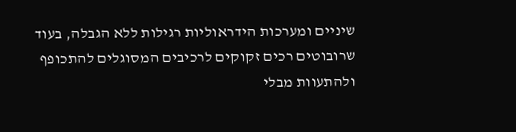שיניים ומערכות הידראוליות רגילות ללא הגבלה, בעוד שרובוטים רכים זקוקים לרכיבים המסוגלים להתכופף ולהתעוות מבלי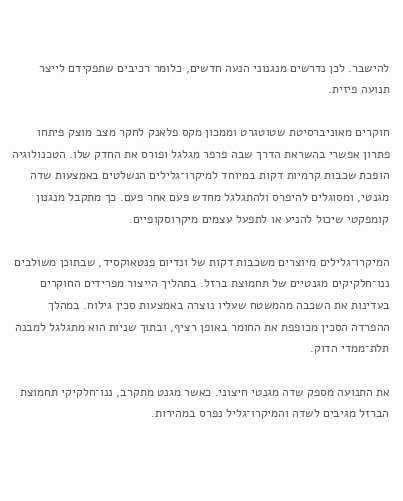להישבר. לכן נדרשים מנגנוני הנעה חדשים, כלומר רכיבים שתפקידם לייצר תנועה פיזית.

חוקרים מאוניברסיטת שטוטגרט וממכון מקס פלאנק לחקר מצב מוצק פיתחו פתרון אפשרי בהשראת הדרך שבה פרפר מגלגל ופורס את החדק שלו. הטכנולוגיה הופכת שכבות קרמיות דקות במיוחד למיקרו־גלילים הנשלטים באמצעות שדה מגנטי, ומסוגלים להיפרס ולהתגלגל מחדש פעם אחר פעם. כך מתקבל מנגנון קומפקטי שיכול להניע או לתפעל עצמים מיקרוסקופיים.

המיקרו־גלילים מיוצרים משכבות דקות של ונדיום פנטאוקסיד, שבתוכן משולבים ננו־חלקיקים מגנטיים של תחמוצת ברזל. בתהליך הייצור מפרידים החוקרים בעדינות את השכבה מהמשטח שעליו נוצרה באמצעות סכין גילוח. במהלך ההפרדה הסכין מכופפת את החומר באופן רציף, ובתוך שניות הוא מתגלגל למבנה תלת־ממדי הדוק.

את התנועה מספק שדה מגנטי חיצוני. כאשר מגנט מתקרב, ננו־חלקיקי תחמוצת הברזל מגיבים לשדה והמיקרו־גליל נפרס במהירות.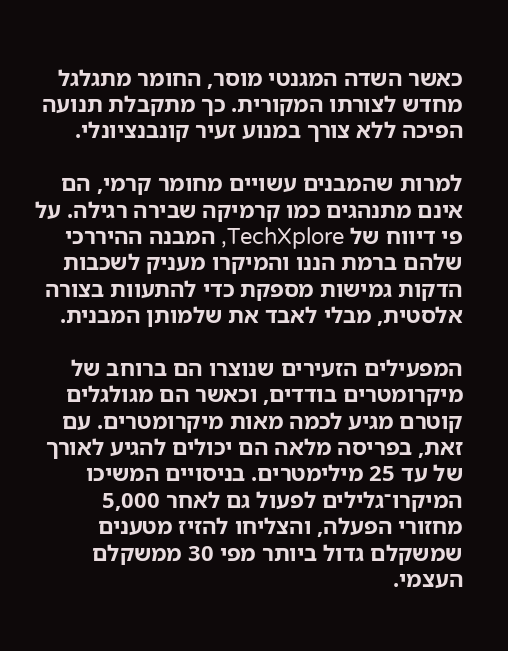כאשר השדה המגנטי מוסר, החומר מתגלגל מחדש לצורתו המקורית. כך מתקבלת תנועה הפיכה ללא צורך במנוע זעיר קונבנציונלי.

למרות שהמבנים עשויים מחומר קרמי, הם אינם מתנהגים כמו קרמיקה שבירה רגילה. על פי דיווח של TechXplore, המבנה ההיררכי שלהם ברמת הננו והמיקרו מעניק לשכבות הדקות גמישות מספקת כדי להתעוות בצורה אלסטית, מבלי לאבד את שלמותן המבנית.

המפעילים הזעירים שנוצרו הם ברוחב של מיקרומטרים בודדים, וכאשר הם מגולגלים קוטרם מגיע לכמה מאות מיקרומטרים. עם זאת, בפריסה מלאה הם יכולים להגיע לאורך של עד 25 מילימטרים. בניסויים המשיכו המיקרו־גלילים לפעול גם לאחר 5,000 מחזורי הפעלה, והצליחו להזיז מטענים שמשקלם גדול ביותר מפי 30 ממשקלם העצמי.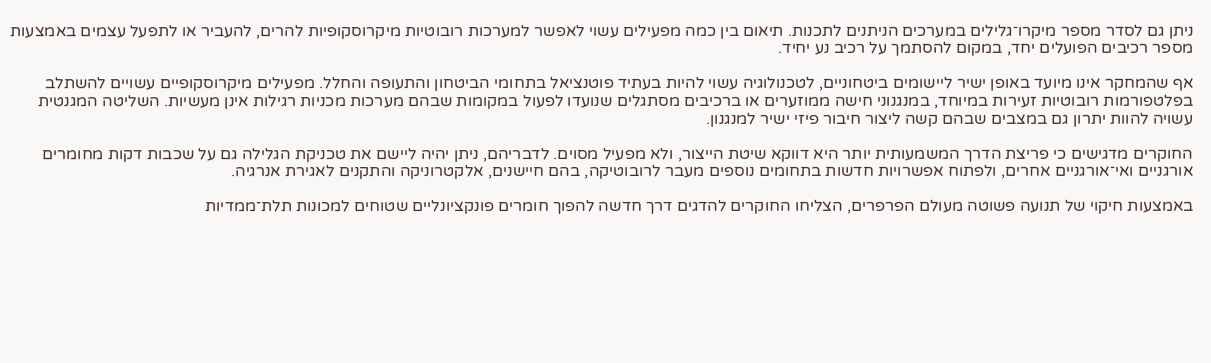ניתן גם לסדר מספר מיקרו־גלילים במערכים הניתנים לתכנות. תיאום בין כמה מפעילים עשוי לאפשר למערכות רובוטיות מיקרוסקופיות להרים, להעביר או לתפעל עצמים באמצעות מספר רכיבים הפועלים יחד, במקום להסתמך על רכיב נע יחיד.

אף שהמחקר אינו מיועד באופן ישיר ליישומים ביטחוניים, לטכנולוגיה עשוי להיות בעתיד פוטנציאל בתחומי הביטחון והתעופה והחלל. מפעילים מיקרוסקופיים עשויים להשתלב בפלטפורמות רובוטיות זעירות במיוחד, במנגנוני חישה ממוזערים או ברכיבים מסתגלים שנועדו לפעול במקומות שבהם מערכות מכניות רגילות אינן מעשיות. השליטה המגנטית עשויה להוות יתרון גם במצבים שבהם קשה ליצור חיבור פיזי ישיר למנגנון.

החוקרים מדגישים כי פריצת הדרך המשמעותית יותר היא דווקא שיטת הייצור, ולא מפעיל מסוים. לדבריהם, ניתן יהיה ליישם את טכניקת הגלילה גם על שכבות דקות מחומרים אורגניים ואי־אורגניים אחרים, ולפתוח אפשרויות חדשות בתחומים נוספים מעבר לרובוטיקה, בהם חיישנים, אלקטרוניקה והתקנים לאגירת אנרגיה.

באמצעות חיקוי של תנועה פשוטה מעולם הפרפרים, הצליחו החוקרים להדגים דרך חדשה להפוך חומרים פונקציונליים שטוחים למכונות תלת־ממדיות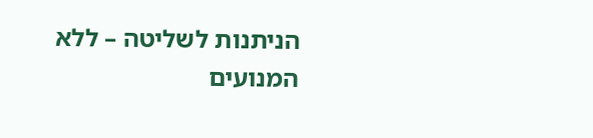הניתנות לשליטה – ללא המנועים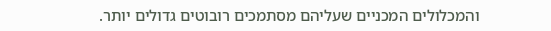והמכלולים המכניים שעליהם מסתמכים רובוטים גדולים יותר.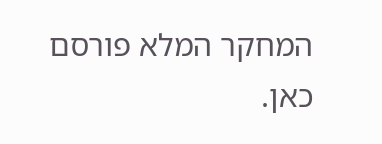המחקר המלא פורסם כאן.